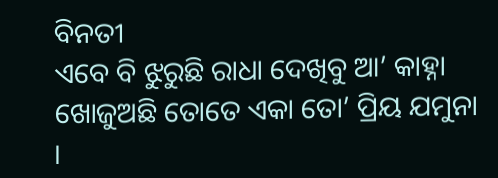ବିନତୀ
ଏବେ ବି ଝୁରୁଛି ରାଧା ଦେଖିବୁ ଆ’ କାହ୍ନା ଖୋଜୁଅଛି ତୋତେ ଏକା ତୋ’ ପ୍ରିୟ ଯମୁନା ।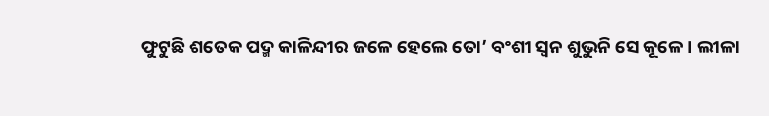ଫୁଟୁଛି ଶତେକ ପଦ୍ମ କାଳିନ୍ଦୀର ଜଳେ ହେଲେ ତୋ’ ବଂଶୀ ସ୍ୱନ ଶୁଭୁନି ସେ କୂଳେ । ଲୀଳା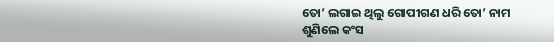ତୋ’ ଲଗାଇ ଥିଲୁ ଗୋପୀଗଣ ଧରି ତୋ’ ନାମ ଶୁଣିଲେ କଂସ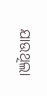ଯାଉଥିଲା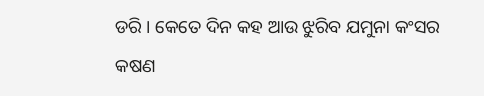ଡରି । କେତେ ଦିନ କହ ଆଉ ଝୁରିବ ଯମୁନା କଂସର କଷଣ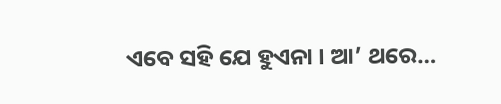ଏବେ ସହି ଯେ ହୁଏନା । ଆ’ ଥରେ…